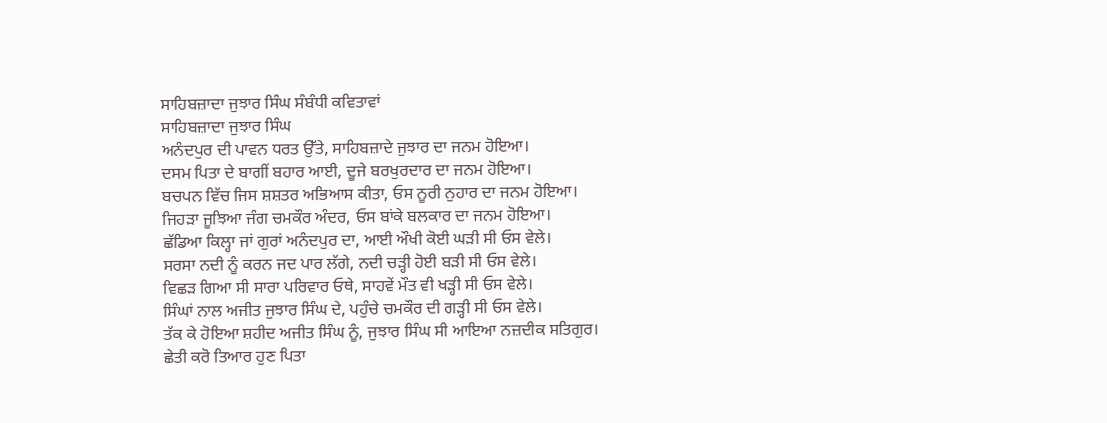ਸਾਹਿਬਜ਼ਾਦਾ ਜੁਝਾਰ ਸਿੰਘ ਸੰਬੰਧੀ ਕਵਿਤਾਵਾਂ
ਸਾਹਿਬਜ਼ਾਦਾ ਜੁਝਾਰ ਸਿੰਘ
ਅਨੰਦਪੁਰ ਦੀ ਪਾਵਨ ਧਰਤ ਉੱਤੇ, ਸਾਹਿਬਜ਼ਾਦੇ ਜੁਝਾਰ ਦਾ ਜਨਮ ਹੋਇਆ।
ਦਸਮ ਪਿਤਾ ਦੇ ਬਾਗੀਂ ਬਹਾਰ ਆਈ, ਦੂਜੇ ਬਰਖੁਰਦਾਰ ਦਾ ਜਨਮ ਹੋਇਆ।
ਬਚਪਨ ਵਿੱਚ ਜਿਸ ਸ਼ਸ਼ਤਰ ਅਭਿਆਸ ਕੀਤਾ, ਓਸ ਨੂਰੀ ਨੁਹਾਰ ਦਾ ਜਨਮ ਹੋਇਆ।
ਜਿਹੜਾ ਜੂਝਿਆ ਜੰਗ ਚਮਕੌਰ ਅੰਦਰ, ਓਸ ਬਾਂਕੇ ਬਲਕਾਰ ਦਾ ਜਨਮ ਹੋਇਆ।
ਛੱਡਿਆ ਕਿਲ੍ਹਾ ਜਾਂ ਗੁਰਾਂ ਅਨੰਦਪੁਰ ਦਾ, ਆਈ ਔਖੀ ਕੋਈ ਘੜੀ ਸੀ ਓਸ ਵੇਲੇ।
ਸਰਸਾ ਨਦੀ ਨੂੰ ਕਰਨ ਜਦ ਪਾਰ ਲੱਗੇ, ਨਦੀ ਚੜ੍ਹੀ ਹੋਈ ਬੜੀ ਸੀ ਓਸ ਵੇਲੇ।
ਵਿਛੜ ਗਿਆ ਸੀ ਸਾਰਾ ਪਰਿਵਾਰ ਓਥੇ, ਸਾਹਵੇਂ ਮੌਤ ਵੀ ਖੜ੍ਹੀ ਸੀ ਓਸ ਵੇਲੇ।
ਸਿੰਘਾਂ ਨਾਲ ਅਜੀਤ ਜੁਝਾਰ ਸਿੰਘ ਦੇ, ਪਹੁੰਚੇ ਚਮਕੌਰ ਦੀ ਗੜ੍ਹੀ ਸੀ ਓਸ ਵੇਲੇ।
ਤੱਕ ਕੇ ਹੋਇਆ ਸ਼ਹੀਦ ਅਜੀਤ ਸਿੰਘ ਨੂੰ, ਜੁਝਾਰ ਸਿੰਘ ਸੀ ਆਇਆ ਨਜ਼ਦੀਕ ਸਤਿਗੁਰ।
ਛੇਤੀ ਕਰੋ ਤਿਆਰ ਹੁਣ ਪਿਤਾ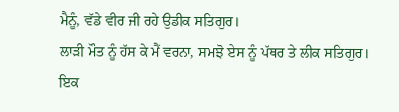ਮੈਨੂੰ, ਵੱਡੇ ਵੀਰ ਜੀ ਰਹੇ ਉਡੀਕ ਸਤਿਗੁਰ।
ਲਾੜੀ ਮੌਤ ਨੂੰ ਹੱਸ ਕੇ ਮੈਂ ਵਰਨਾ, ਸਮਝੋ ਏਸ ਨੂੰ ਪੱਥਰ ਤੇ ਲੀਕ ਸਤਿਗੁਰ।
ਇਕ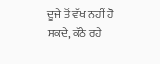ਦੂਜੇ ਤੋਂ ਵੱਖ ਨਹੀਂ ਹੋ ਸਕਦੇ, ਕੱਠੇ ਰਹੇ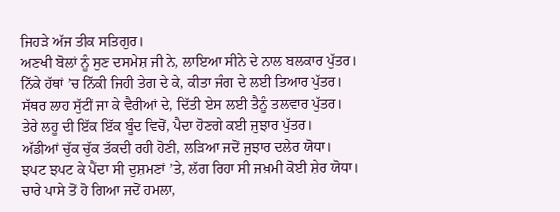ਜਿਹੜੇ ਅੱਜ ਤੀਕ ਸਤਿਗੁਰ।
ਅਣਖੀ ਬੋਲਾਂ ਨੂੰ ਸੁਣ ਦਸਮੇਸ਼ ਜੀ ਨੇ, ਲਾਇਆ ਸੀਨੇ ਦੇ ਨਾਲ ਬਲਕਾਰ ਪੁੱਤਰ।
ਨਿੱਕੇ ਹੱਥਾਂ ’ਚ ਨਿੱਕੀ ਜਿਹੀ ਤੇਗ ਦੇ ਕੇ, ਕੀਤਾ ਜੰਗ ਦੇ ਲਈ ਤਿਆਰ ਪੁੱਤਰ।
ਸੱਥਰ ਲਾਹ ਸੁੱਟੀਂ ਜਾ ਕੇ ਵੈਰੀਆਂ ਦੇ, ਦਿੱਤੀ ਏਸ ਲਈ ਤੈਨੂੰ ਤਲਵਾਰ ਪੁੱਤਰ।
ਤੇਰੇ ਲਹੂ ਦੀ ਇੱਕ ਇੱਕ ਬੂੰਦ ਵਿਚੋਂ, ਪੈਦਾ ਹੋਣਗੇ ਕਈ ਜੁਝਾਰ ਪੁੱਤਰ।
ਅੱਡੀਆਂ ਚੁੱਕ ਚੁੱਕ ਤੱਕਦੀ ਰਹੀ ਹੋਣੀ, ਲੜਿਆ ਜਦੋਂ ਜੁਝਾਰ ਦਲੇਰ ਯੋਧਾ।
ਝਪਟ ਝਪਟ ਕੇ ਪੈਂਦਾ ਸੀ ਦੁਸ਼ਮਣਾਂ ’ਤੇ, ਲੱਗ ਰਿਹਾ ਸੀ ਜਖ਼ਮੀ ਕੋਈ ਸ਼ੇਰ ਯੋਧਾ।
ਚਾਰੇ ਪਾਸੇ ਤੋਂ ਹੋ ਗਿਆ ਜਦੋਂ ਹਮਲਾ,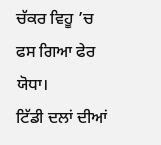ਚੱਕਰ ਵਿਹੂ ’ਚ ਫਸ ਗਿਆ ਫੇਰ ਯੋਧਾ।
ਟਿੱਡੀ ਦਲਾਂ ਦੀਆਂ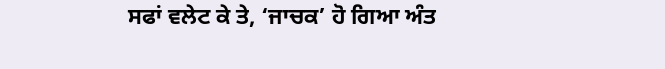ਸਫਾਂ ਵਲੇਟ ਕੇ ਤੇ, ‘ਜਾਚਕ’ ਹੋ ਗਿਆ ਅੰਤ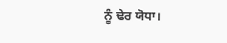ਨੂੰ ਢੇਰ ਯੋਧਾ।